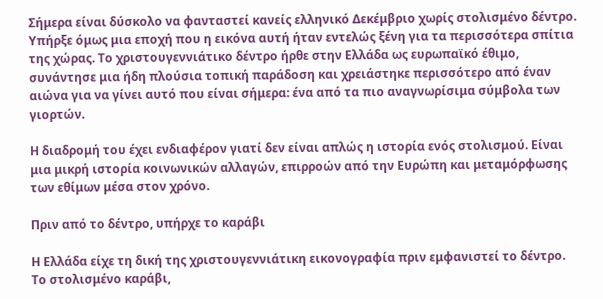Σήμερα είναι δύσκολο να φανταστεί κανείς ελληνικό Δεκέμβριο χωρίς στολισμένο δέντρο. Υπήρξε όμως μια εποχή που η εικόνα αυτή ήταν εντελώς ξένη για τα περισσότερα σπίτια της χώρας. Το χριστουγεννιάτικο δέντρο ήρθε στην Ελλάδα ως ευρωπαϊκό έθιμο, συνάντησε μια ήδη πλούσια τοπική παράδοση και χρειάστηκε περισσότερο από έναν αιώνα για να γίνει αυτό που είναι σήμερα: ένα από τα πιο αναγνωρίσιμα σύμβολα των γιορτών.

Η διαδρομή του έχει ενδιαφέρον γιατί δεν είναι απλώς η ιστορία ενός στολισμού. Είναι μια μικρή ιστορία κοινωνικών αλλαγών, επιρροών από την Ευρώπη και μεταμόρφωσης των εθίμων μέσα στον χρόνο.

Πριν από το δέντρο, υπήρχε το καράβι

Η Ελλάδα είχε τη δική της χριστουγεννιάτικη εικονογραφία πριν εμφανιστεί το δέντρο. Το στολισμένο καράβι,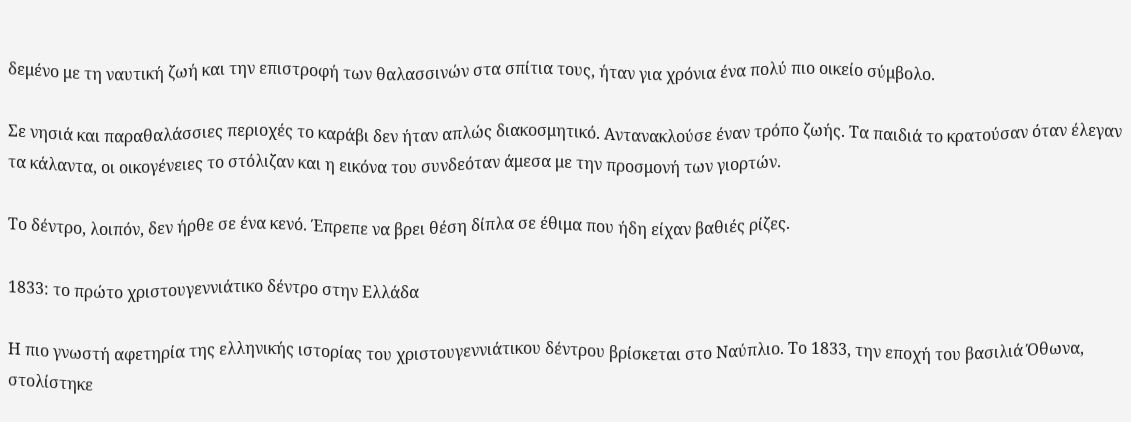δεμένο με τη ναυτική ζωή και την επιστροφή των θαλασσινών στα σπίτια τους, ήταν για χρόνια ένα πολύ πιο οικείο σύμβολο.

Σε νησιά και παραθαλάσσιες περιοχές το καράβι δεν ήταν απλώς διακοσμητικό. Αντανακλούσε έναν τρόπο ζωής. Τα παιδιά το κρατούσαν όταν έλεγαν τα κάλαντα, οι οικογένειες το στόλιζαν και η εικόνα του συνδεόταν άμεσα με την προσμονή των γιορτών.

Το δέντρο, λοιπόν, δεν ήρθε σε ένα κενό. Έπρεπε να βρει θέση δίπλα σε έθιμα που ήδη είχαν βαθιές ρίζες.

1833: το πρώτο χριστουγεννιάτικο δέντρο στην Ελλάδα

Η πιο γνωστή αφετηρία της ελληνικής ιστορίας του χριστουγεννιάτικου δέντρου βρίσκεται στο Ναύπλιο. Το 1833, την εποχή του βασιλιά Όθωνα, στολίστηκε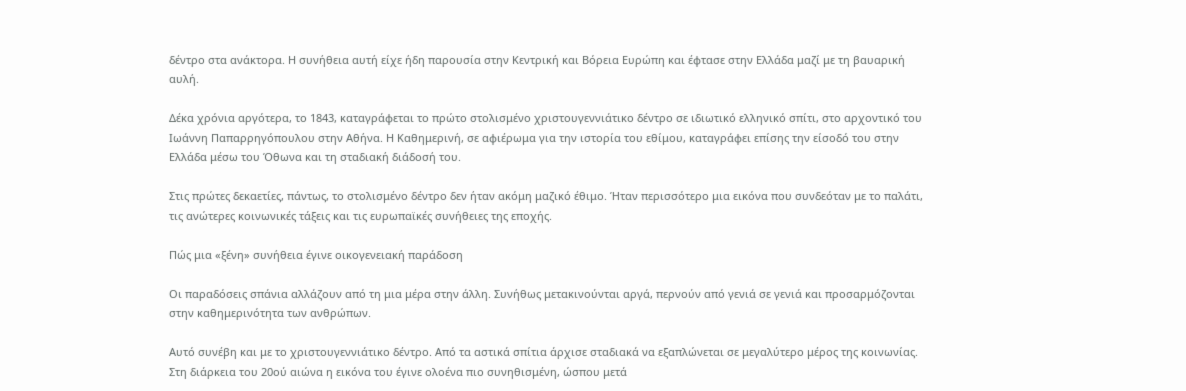δέντρο στα ανάκτορα. Η συνήθεια αυτή είχε ήδη παρουσία στην Κεντρική και Βόρεια Ευρώπη και έφτασε στην Ελλάδα μαζί με τη βαυαρική αυλή.

Δέκα χρόνια αργότερα, το 1843, καταγράφεται το πρώτο στολισμένο χριστουγεννιάτικο δέντρο σε ιδιωτικό ελληνικό σπίτι, στο αρχοντικό του Ιωάννη Παπαρρηγόπουλου στην Αθήνα. Η Καθημερινή, σε αφιέρωμα για την ιστορία του εθίμου, καταγράφει επίσης την είσοδό του στην Ελλάδα μέσω του Όθωνα και τη σταδιακή διάδοσή του.

Στις πρώτες δεκαετίες, πάντως, το στολισμένο δέντρο δεν ήταν ακόμη μαζικό έθιμο. Ήταν περισσότερο μια εικόνα που συνδεόταν με το παλάτι, τις ανώτερες κοινωνικές τάξεις και τις ευρωπαϊκές συνήθειες της εποχής.

Πώς μια «ξένη» συνήθεια έγινε οικογενειακή παράδοση

Οι παραδόσεις σπάνια αλλάζουν από τη μια μέρα στην άλλη. Συνήθως μετακινούνται αργά, περνούν από γενιά σε γενιά και προσαρμόζονται στην καθημερινότητα των ανθρώπων.

Αυτό συνέβη και με το χριστουγεννιάτικο δέντρο. Από τα αστικά σπίτια άρχισε σταδιακά να εξαπλώνεται σε μεγαλύτερο μέρος της κοινωνίας. Στη διάρκεια του 20ού αιώνα η εικόνα του έγινε ολοένα πιο συνηθισμένη, ώσπου μετά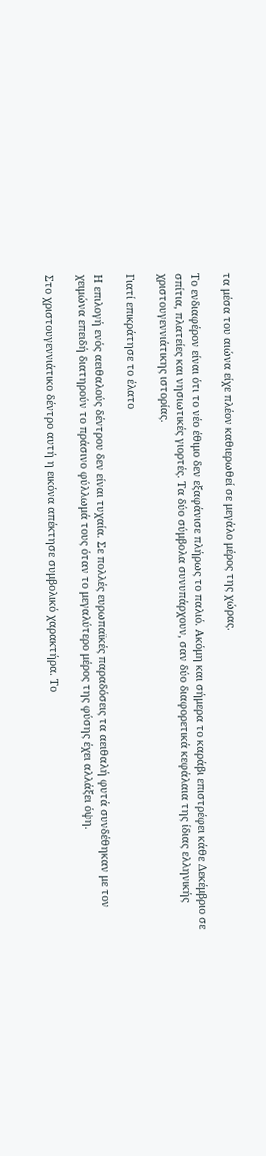τα μέσα του αιώνα είχε πλέον καθιερωθεί σε μεγάλο μέρος της χώρας.

Το ενδιαφέρον είναι ότι το νέο έθιμο δεν εξαφάνισε πλήρως το παλιό. Ακόμη και σήμερα το καράβι επιστρέφει κάθε Δεκέμβριο σε σπίτια, πλατείες και νησιωτικές γιορτές. Τα δύο σύμβολα συνυπάρχουν, σαν δύο διαφορετικά κεφάλαια της ίδιας ελληνικής χριστουγεννιάτικης ιστορίας.

Γιατί επικράτησε το έλατο

Η επιλογή ενός αειθαλούς δέντρου δεν είναι τυχαία. Σε πολλές ευρωπαϊκές παραδόσεις τα αειθαλή φυτά συνδέθηκαν με τον χειμώνα επειδή διατηρούν το πράσινο φύλλωμά τους όταν το μεγαλύτερο μέρος της φύσης έχει αλλάξει όψη.

Στο χριστουγεννιάτικο δέντρο αυτή η εικόνα απέκτησε συμβολικό χαρακτήρα. Το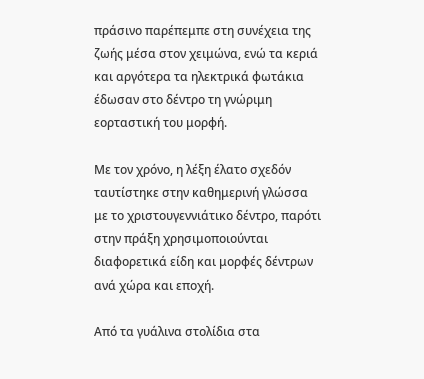πράσινο παρέπεμπε στη συνέχεια της ζωής μέσα στον χειμώνα, ενώ τα κεριά και αργότερα τα ηλεκτρικά φωτάκια έδωσαν στο δέντρο τη γνώριμη εορταστική του μορφή.

Με τον χρόνο, η λέξη έλατο σχεδόν ταυτίστηκε στην καθημερινή γλώσσα με το χριστουγεννιάτικο δέντρο, παρότι στην πράξη χρησιμοποιούνται διαφορετικά είδη και μορφές δέντρων ανά χώρα και εποχή.

Από τα γυάλινα στολίδια στα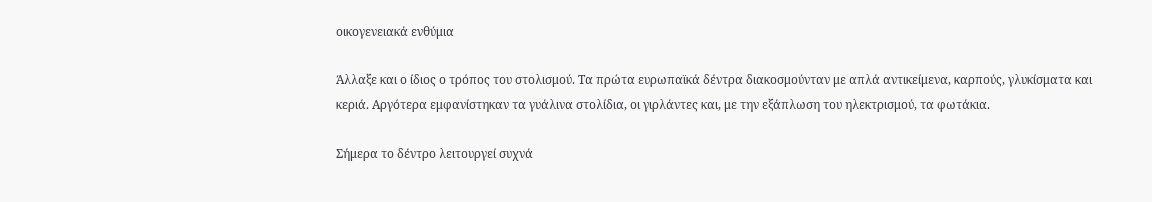οικογενειακά ενθύμια

Άλλαξε και ο ίδιος ο τρόπος του στολισμού. Τα πρώτα ευρωπαϊκά δέντρα διακοσμούνταν με απλά αντικείμενα, καρπούς, γλυκίσματα και κεριά. Αργότερα εμφανίστηκαν τα γυάλινα στολίδια, οι γιρλάντες και, με την εξάπλωση του ηλεκτρισμού, τα φωτάκια.

Σήμερα το δέντρο λειτουργεί συχνά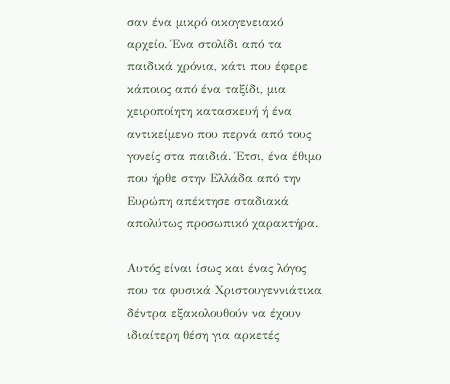σαν ένα μικρό οικογενειακό αρχείο. Ένα στολίδι από τα παιδικά χρόνια, κάτι που έφερε κάποιος από ένα ταξίδι, μια χειροποίητη κατασκευή ή ένα αντικείμενο που περνά από τους γονείς στα παιδιά. Έτσι, ένα έθιμο που ήρθε στην Ελλάδα από την Ευρώπη απέκτησε σταδιακά απολύτως προσωπικό χαρακτήρα.

Αυτός είναι ίσως και ένας λόγος που τα φυσικά Χριστουγεννιάτικα δέντρα εξακολουθούν να έχουν ιδιαίτερη θέση για αρκετές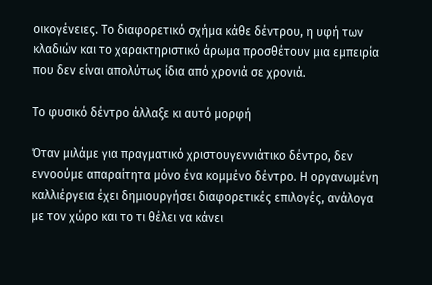οικογένειες. Το διαφορετικό σχήμα κάθε δέντρου, η υφή των κλαδιών και το χαρακτηριστικό άρωμα προσθέτουν μια εμπειρία που δεν είναι απολύτως ίδια από χρονιά σε χρονιά.

Το φυσικό δέντρο άλλαξε κι αυτό μορφή

Όταν μιλάμε για πραγματικό χριστουγεννιάτικο δέντρο, δεν εννοούμε απαραίτητα μόνο ένα κομμένο δέντρο. Η οργανωμένη καλλιέργεια έχει δημιουργήσει διαφορετικές επιλογές, ανάλογα με τον χώρο και το τι θέλει να κάνει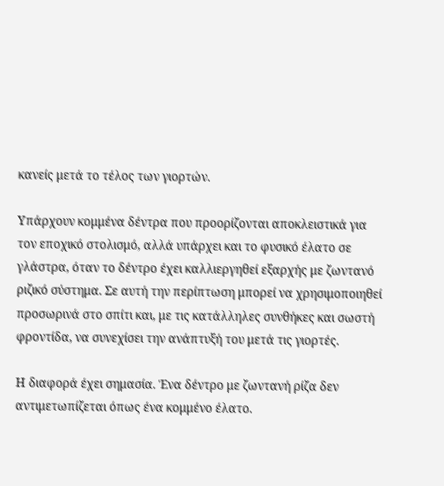κανείς μετά το τέλος των γιορτών.

Υπάρχουν κομμένα δέντρα που προορίζονται αποκλειστικά για τον εποχικό στολισμό, αλλά υπάρχει και το φυσικό έλατο σε γλάστρα, όταν το δέντρο έχει καλλιεργηθεί εξαρχής με ζωντανό ριζικό σύστημα. Σε αυτή την περίπτωση μπορεί να χρησιμοποιηθεί προσωρινά στο σπίτι και, με τις κατάλληλες συνθήκες και σωστή φροντίδα, να συνεχίσει την ανάπτυξή του μετά τις γιορτές.

Η διαφορά έχει σημασία. Ένα δέντρο με ζωντανή ρίζα δεν αντιμετωπίζεται όπως ένα κομμένο έλατο.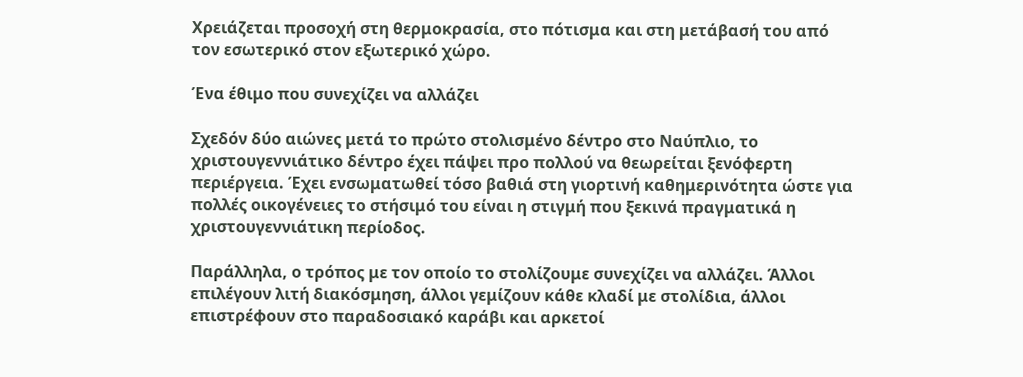Χρειάζεται προσοχή στη θερμοκρασία, στο πότισμα και στη μετάβασή του από τον εσωτερικό στον εξωτερικό χώρο.

Ένα έθιμο που συνεχίζει να αλλάζει

Σχεδόν δύο αιώνες μετά το πρώτο στολισμένο δέντρο στο Ναύπλιο, το χριστουγεννιάτικο δέντρο έχει πάψει προ πολλού να θεωρείται ξενόφερτη περιέργεια. Έχει ενσωματωθεί τόσο βαθιά στη γιορτινή καθημερινότητα ώστε για πολλές οικογένειες το στήσιμό του είναι η στιγμή που ξεκινά πραγματικά η χριστουγεννιάτικη περίοδος.

Παράλληλα, ο τρόπος με τον οποίο το στολίζουμε συνεχίζει να αλλάζει. Άλλοι επιλέγουν λιτή διακόσμηση, άλλοι γεμίζουν κάθε κλαδί με στολίδια, άλλοι επιστρέφουν στο παραδοσιακό καράβι και αρκετοί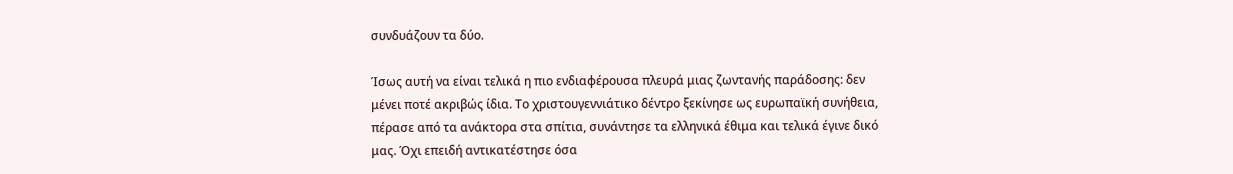συνδυάζουν τα δύο.

Ίσως αυτή να είναι τελικά η πιο ενδιαφέρουσα πλευρά μιας ζωντανής παράδοσης: δεν μένει ποτέ ακριβώς ίδια. Το χριστουγεννιάτικο δέντρο ξεκίνησε ως ευρωπαϊκή συνήθεια, πέρασε από τα ανάκτορα στα σπίτια, συνάντησε τα ελληνικά έθιμα και τελικά έγινε δικό μας. Όχι επειδή αντικατέστησε όσα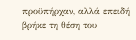προϋπήρχαν, αλλά επειδή βρήκε τη θέση του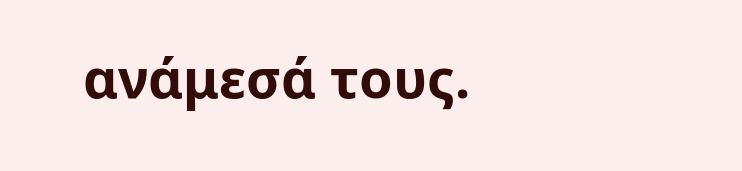ανάμεσά τους.